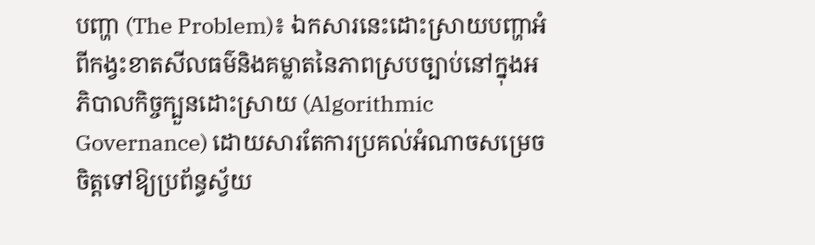បញ្ហា (The Problem)៖ ឯកសារនេះដោះស្រាយបញ្ហាអំពីកង្វះខាតសីលធម៌និងគម្លាតនៃភាពស្របច្បាប់នៅក្នុងអភិបាលកិច្ចក្បួនដោះស្រាយ (Algorithmic Governance) ដោយសារតែការប្រគល់អំណាចសម្រេចចិត្តទៅឱ្យប្រព័ន្ធស្វ័យ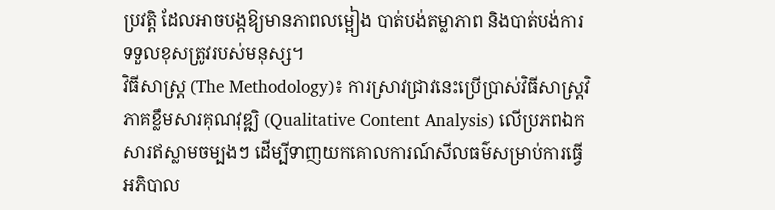ប្រវត្តិ ដែលអាចបង្កឱ្យមានភាពលម្អៀង បាត់បង់តម្លាភាព និងបាត់បង់ការទទួលខុសត្រូវរបស់មនុស្ស។
វិធីសាស្ត្រ (The Methodology)៖ ការស្រាវជ្រាវនេះប្រើប្រាស់វិធីសាស្ត្រវិភាគខ្លឹមសារគុណវុឌ្ឍិ (Qualitative Content Analysis) លើប្រភពឯកសារឥស្លាមចម្បងៗ ដើម្បីទាញយកគោលការណ៍សីលធម៌សម្រាប់ការធ្វើអភិបាល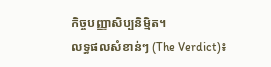កិច្ចបញ្ញាសិប្បនិម្មិត។
លទ្ធផលសំខាន់ៗ (The Verdict)៖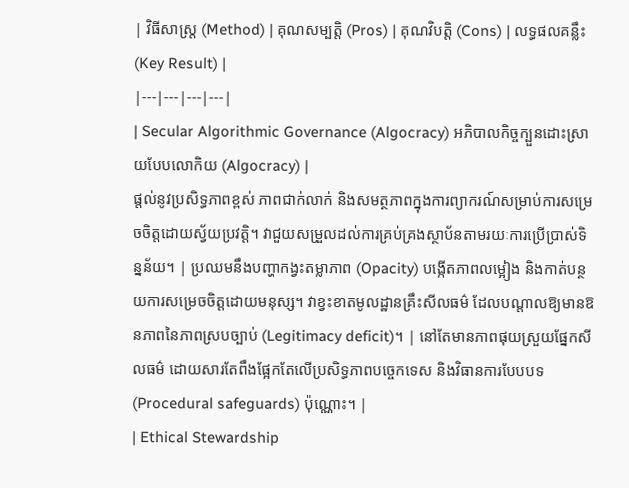| វិធីសាស្ត្រ (Method) | គុណសម្បត្តិ (Pros) | គុណវិបត្តិ (Cons) | លទ្ធផលគន្លឹះ (Key Result) |
|---|---|---|---|
| Secular Algorithmic Governance (Algocracy) អភិបាលកិច្ចក្បួនដោះស្រាយបែបលោកិយ (Algocracy) |
ផ្តល់នូវប្រសិទ្ធភាពខ្ពស់ ភាពជាក់លាក់ និងសមត្ថភាពក្នុងការព្យាករណ៍សម្រាប់ការសម្រេចចិត្តដោយស្វ័យប្រវត្តិ។ វាជួយសម្រួលដល់ការគ្រប់គ្រងស្ថាប័នតាមរយៈការប្រើប្រាស់ទិន្នន័យ។ | ប្រឈមនឹងបញ្ហាកង្វះតម្លាភាព (Opacity) បង្កើតភាពលម្អៀង និងកាត់បន្ថយការសម្រេចចិត្តដោយមនុស្ស។ វាខ្វះខាតមូលដ្ឋានគ្រឹះសីលធម៌ ដែលបណ្តាលឱ្យមានឱនភាពនៃភាពស្របច្បាប់ (Legitimacy deficit)។ | នៅតែមានភាពផុយស្រួយផ្នែកសីលធម៌ ដោយសារតែពឹងផ្អែកតែលើប្រសិទ្ធភាពបច្ចេកទេស និងវិធានការបែបបទ (Procedural safeguards) ប៉ុណ្ណោះ។ |
| Ethical Stewardship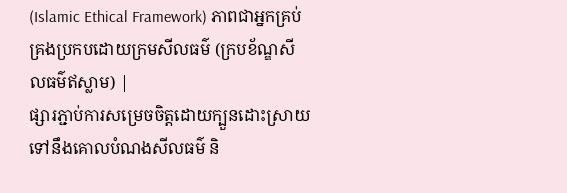(Islamic Ethical Framework) ភាពជាអ្នកគ្រប់គ្រងប្រកបដោយក្រមសីលធម៌ (ក្របខ័ណ្ឌសីលធម៌ឥស្លាម) |
ផ្សារភ្ជាប់ការសម្រេចចិត្តដោយក្បួនដោះស្រាយទៅនឹងគោលបំណងសីលធម៌ និ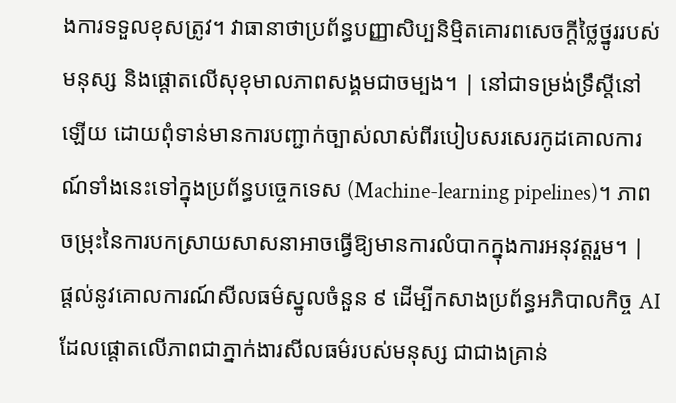ងការទទួលខុសត្រូវ។ វាធានាថាប្រព័ន្ធបញ្ញាសិប្បនិម្មិតគោរពសេចក្តីថ្លៃថ្នូររបស់មនុស្ស និងផ្តោតលើសុខុមាលភាពសង្គមជាចម្បង។ | នៅជាទម្រង់ទ្រឹស្តីនៅឡើយ ដោយពុំទាន់មានការបញ្ជាក់ច្បាស់លាស់ពីរបៀបសរសេរកូដគោលការណ៍ទាំងនេះទៅក្នុងប្រព័ន្ធបច្ចេកទេស (Machine-learning pipelines)។ ភាពចម្រុះនៃការបកស្រាយសាសនាអាចធ្វើឱ្យមានការលំបាកក្នុងការអនុវត្តរួម។ | ផ្តល់នូវគោលការណ៍សីលធម៌ស្នូលចំនួន ៩ ដើម្បីកសាងប្រព័ន្ធអភិបាលកិច្ច AI ដែលផ្តោតលើភាពជាភ្នាក់ងារសីលធម៌របស់មនុស្ស ជាជាងគ្រាន់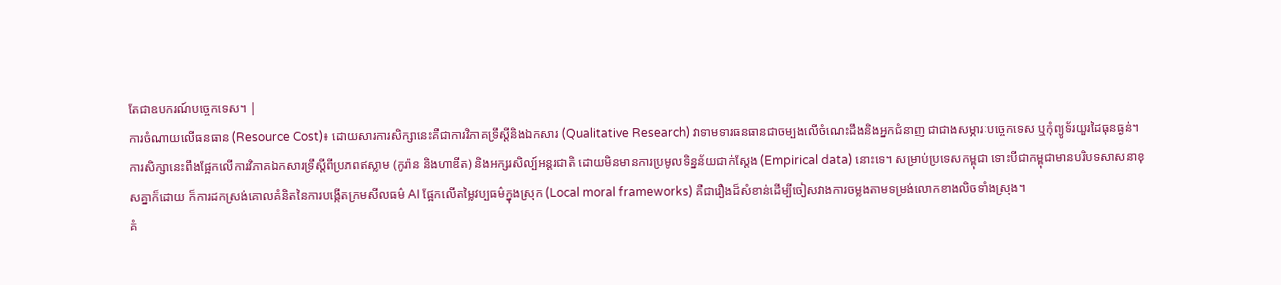តែជាឧបករណ៍បច្ចេកទេស។ |
ការចំណាយលើធនធាន (Resource Cost)៖ ដោយសារការសិក្សានេះគឺជាការវិភាគទ្រឹស្តីនិងឯកសារ (Qualitative Research) វាទាមទារធនធានជាចម្បងលើចំណេះដឹងនិងអ្នកជំនាញ ជាជាងសម្ភារៈបច្ចេកទេស ឬកុំព្យូទ័រយួរដៃធុនធ្ងន់។
ការសិក្សានេះពឹងផ្អែកលើការវិភាគឯកសារទ្រឹស្តីពីប្រភពឥស្លាម (កូរ៉ាន និងហាឌីត) និងអក្សរសិល្ប៍អន្តរជាតិ ដោយមិនមានការប្រមូលទិន្នន័យជាក់ស្តែង (Empirical data) នោះទេ។ សម្រាប់ប្រទេសកម្ពុជា ទោះបីជាកម្ពុជាមានបរិបទសាសនាខុសគ្នាក៏ដោយ ក៏ការដកស្រង់គោលគំនិតនៃការបង្កើតក្រមសីលធម៌ AI ផ្អែកលើតម្លៃវប្បធម៌ក្នុងស្រុក (Local moral frameworks) គឺជារឿងដ៏សំខាន់ដើម្បីចៀសវាងការចម្លងតាមទម្រង់លោកខាងលិចទាំងស្រុង។
គំ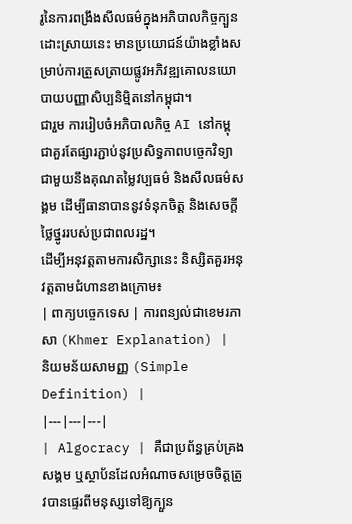រូនៃការពង្រឹងសីលធម៌ក្នុងអភិបាលកិច្ចក្បួនដោះស្រាយនេះ មានប្រយោជន៍យ៉ាងខ្លាំងសម្រាប់ការត្រួសត្រាយផ្លូវអភិវឌ្ឍគោលនយោបាយបញ្ញាសិប្បនិម្មិតនៅកម្ពុជា។
ជារួម ការរៀបចំអភិបាលកិច្ច AI នៅកម្ពុជាគួរតែផ្សារភ្ជាប់នូវប្រសិទ្ធភាពបច្ចេកវិទ្យា ជាមួយនឹងគុណតម្លៃវប្បធម៌ និងសីលធម៌សង្គម ដើម្បីធានាបាននូវទំនុកចិត្ត និងសេចក្តីថ្លៃថ្នូររបស់ប្រជាពលរដ្ឋ។
ដើម្បីអនុវត្តតាមការសិក្សានេះ និស្សិតគួរអនុវត្តតាមជំហានខាងក្រោម៖
| ពាក្យបច្ចេកទេស | ការពន្យល់ជាខេមរភាសា (Khmer Explanation) | និយមន័យសាមញ្ញ (Simple Definition) |
|---|---|---|
| Algocracy | គឺជាប្រព័ន្ធគ្រប់គ្រងសង្គម ឬស្ថាប័នដែលអំណាចសម្រេចចិត្តត្រូវបានផ្ទេរពីមនុស្សទៅឱ្យក្បួន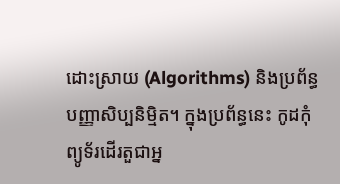ដោះស្រាយ (Algorithms) និងប្រព័ន្ធបញ្ញាសិប្បនិម្មិត។ ក្នុងប្រព័ន្ធនេះ កូដកុំព្យូទ័រដើរតួជាអ្ន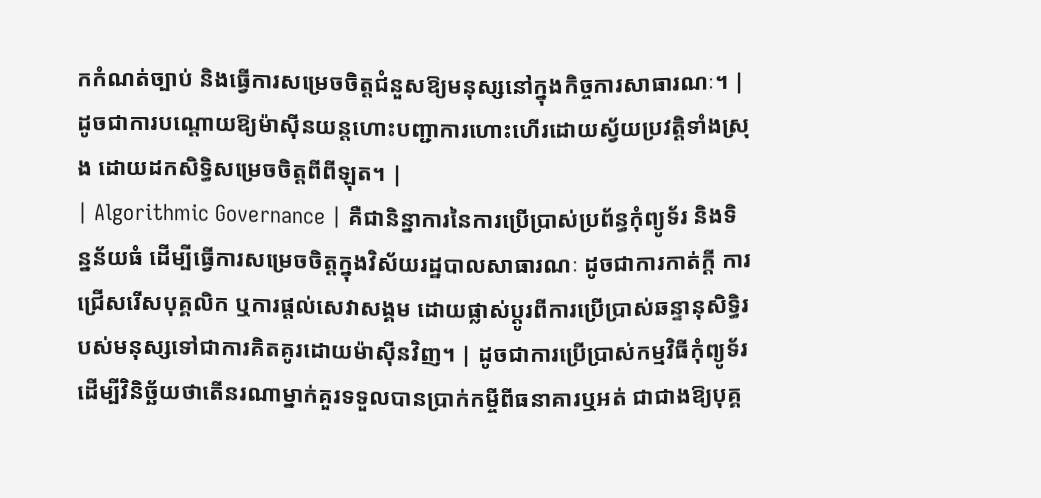កកំណត់ច្បាប់ និងធ្វើការសម្រេចចិត្តជំនួសឱ្យមនុស្សនៅក្នុងកិច្ចការសាធារណៈ។ | ដូចជាការបណ្តោយឱ្យម៉ាស៊ីនយន្តហោះបញ្ជាការហោះហើរដោយស្វ័យប្រវត្តិទាំងស្រុង ដោយដកសិទ្ធិសម្រេចចិត្តពីពីឡុត។ |
| Algorithmic Governance | គឺជានិន្នាការនៃការប្រើប្រាស់ប្រព័ន្ធកុំព្យូទ័រ និងទិន្នន័យធំ ដើម្បីធ្វើការសម្រេចចិត្តក្នុងវិស័យរដ្ឋបាលសាធារណៈ ដូចជាការកាត់ក្តី ការជ្រើសរើសបុគ្គលិក ឬការផ្តល់សេវាសង្គម ដោយផ្លាស់ប្តូរពីការប្រើប្រាស់ឆន្ទានុសិទ្ធិរបស់មនុស្សទៅជាការគិតគូរដោយម៉ាស៊ីនវិញ។ | ដូចជាការប្រើប្រាស់កម្មវិធីកុំព្យូទ័រដើម្បីវិនិច្ឆ័យថាតើនរណាម្នាក់គួរទទួលបានប្រាក់កម្ចីពីធនាគារឬអត់ ជាជាងឱ្យបុគ្គ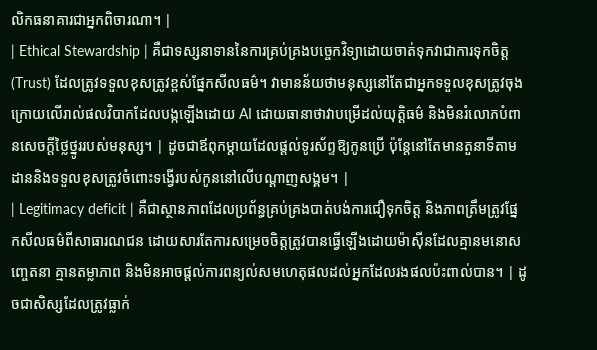លិកធនាគារជាអ្នកពិចារណា។ |
| Ethical Stewardship | គឺជាទស្សនាទាននៃការគ្រប់គ្រងបច្ចេកវិទ្យាដោយចាត់ទុកវាជាការទុកចិត្ត (Trust) ដែលត្រូវទទួលខុសត្រូវខ្ពស់ផ្នែកសីលធម៌។ វាមានន័យថាមនុស្សនៅតែជាអ្នកទទួលខុសត្រូវចុងក្រោយលើរាល់ផលវិបាកដែលបង្កឡើងដោយ AI ដោយធានាថាវាបម្រើដល់យុត្តិធម៌ និងមិនរំលោភបំពានសេចក្តីថ្លៃថ្នូររបស់មនុស្ស។ | ដូចជាឪពុកម្តាយដែលផ្តល់ទូរស័ព្ទឱ្យកូនប្រើ ប៉ុន្តែនៅតែមានតួនាទីតាមដាននិងទទួលខុសត្រូវចំពោះទង្វើរបស់កូននៅលើបណ្តាញសង្គម។ |
| Legitimacy deficit | គឺជាស្ថានភាពដែលប្រព័ន្ធគ្រប់គ្រងបាត់បង់ការជឿទុកចិត្ត និងភាពត្រឹមត្រូវផ្នែកសីលធម៌ពីសាធារណជន ដោយសារតែការសម្រេចចិត្តត្រូវបានធ្វើឡើងដោយម៉ាស៊ីនដែលគ្មានមនោសញ្ចេតនា គ្មានតម្លាភាព និងមិនអាចផ្តល់ការពន្យល់សមហេតុផលដល់អ្នកដែលរងផលប៉ះពាល់បាន។ | ដូចជាសិស្សដែលត្រូវធ្លាក់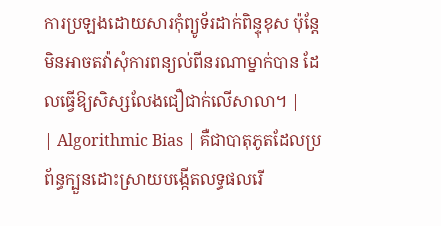ការប្រឡងដោយសារកុំព្យូទ័រដាក់ពិន្ទុខុស ប៉ុន្តែមិនអាចតវ៉ាសុំការពន្យល់ពីនរណាម្នាក់បាន ដែលធ្វើឱ្យសិស្សលែងជឿជាក់លើសាលា។ |
| Algorithmic Bias | គឺជាបាតុភូតដែលប្រព័ន្ធក្បួនដោះស្រាយបង្កើតលទ្ធផលរើ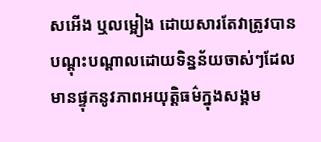សអើង ឬលម្អៀង ដោយសារតែវាត្រូវបានបណ្តុះបណ្តាលដោយទិន្នន័យចាស់ៗដែលមានផ្ទុកនូវភាពអយុត្តិធម៌ក្នុងសង្គម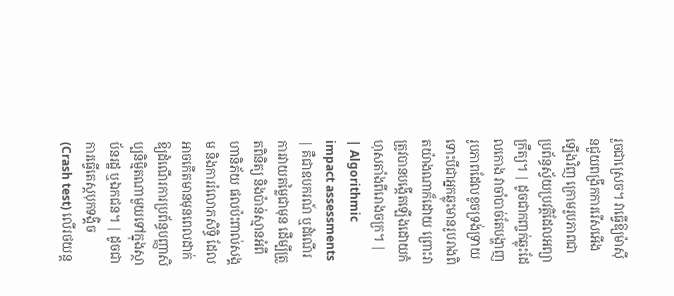រួចជាស្រេច។ វាធ្វើឱ្យម៉ាស៊ីនជួយពង្រីកការរើសអើងឡើងវិញ ក្រោមរូបភាពជាប្រព័ន្ធស្វ័យប្រវត្តិដែលអព្យាក្រឹត្យ។ | ដូចជាកញ្ចក់ឆ្លុះដែលកោង វាចាំបាច់តែបង្ហាញរូបភាពដែលខូចទ្រង់ទ្រាយ ទោះបីជាអ្នកឆ្លុះមានរូបរាងពិតយ៉ាងណាក៏ដោយ ព្រោះវាត្រូវបានបង្កើតឡើងដោយកំហុសតាំងពីរោងចក្រ។ |
| Algorithmic impact assessments | គឺជាឧបករណ៍ ឬដំណើរការវាយតម្លៃជាមុន ដើម្បីត្រួតពិនិត្យ និងប៉ាន់ស្មានអំពីហានិភ័យ ផលប៉ះពាល់សង្គម និងការរំលោភសិទ្ធិ ដែលអាចកើតមានមុនពេលដាក់ឱ្យដំណើរការប្រព័ន្ធបញ្ញាសិប្បនិម្មិតណាមួយទៅក្នុងស្ថាប័នរដ្ឋ ឬឯកជន។ | ដូចជាការធ្វើតេស្តបុកទង្គិច (Crash test) លើរថយន្ត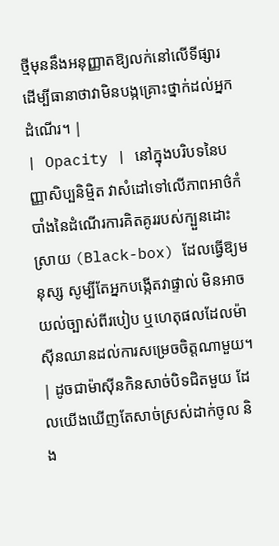ថ្មីមុននឹងអនុញ្ញាតឱ្យលក់នៅលើទីផ្សារ ដើម្បីធានាថាវាមិនបង្កគ្រោះថ្នាក់ដល់អ្នកដំណើរ។ |
| Opacity | នៅក្នុងបរិបទនៃបញ្ញាសិប្បនិម្មិត វាសំដៅទៅលើភាពអាថ៌កំបាំងនៃដំណើរការគិតគូររបស់ក្បួនដោះស្រាយ (Black-box) ដែលធ្វើឱ្យមនុស្ស សូម្បីតែអ្នកបង្កើតវាផ្ទាល់ មិនអាចយល់ច្បាស់ពីរបៀប ឬហេតុផលដែលម៉ាស៊ីនឈានដល់ការសម្រេចចិត្តណាមួយ។ | ដូចជាម៉ាស៊ីនកិនសាច់បិទជិតមួយ ដែលយើងឃើញតែសាច់ស្រស់ដាក់ចូល និង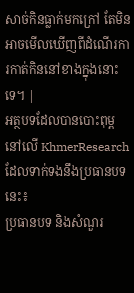សាច់កិនធ្លាក់មកក្រៅ តែមិនអាចមើលឃើញពីដំណើរការកាត់កិននៅខាងក្នុងនោះទេ។ |
អត្ថបទដែលបានបោះពុម្ពនៅលើ KhmerResearch ដែលទាក់ទងនឹងប្រធានបទនេះ៖
ប្រធានបទ និងសំណួរ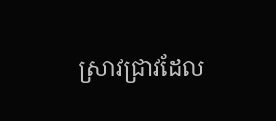ស្រាវជ្រាវដែល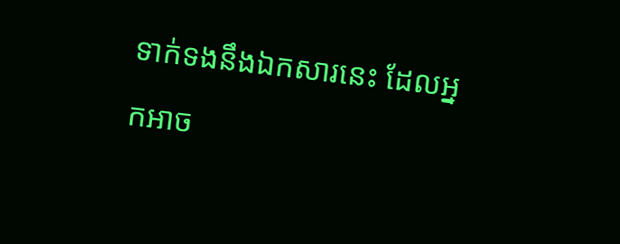ទាក់ទងនឹងឯកសារនេះ ដែលអ្នកអាច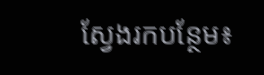ស្វែងរកបន្ថែម៖